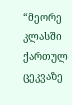“მეორე კლასში ქართულ ცეკვაზე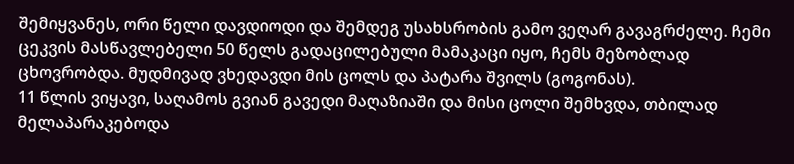შემიყვანეს, ორი წელი დავდიოდი და შემდეგ უსახსრობის გამო ვეღარ გავაგრძელე. ჩემი ცეკვის მასწავლებელი 50 წელს გადაცილებული მამაკაცი იყო, ჩემს მეზობლად ცხოვრობდა. მუდმივად ვხედავდი მის ცოლს და პატარა შვილს (გოგონას).
11 წლის ვიყავი, საღამოს გვიან გავედი მაღაზიაში და მისი ცოლი შემხვდა, თბილად მელაპარაკებოდა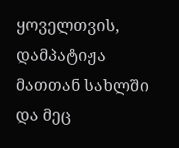ყოველთვის, დამპატიჟა მათთან სახლში და მეც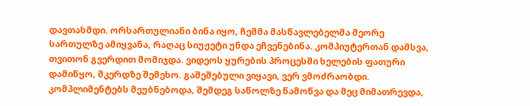დავთახმდი. ორსართულიანი ბინა იყო, ჩემმა მასწავლებელმა მეორე სართულზე ამიყვანა, რაღაც სიუჟეტი უნდა ეჩვენებინა. კომპიუტერთან დამსვა, თვითონ გვერდით მომიჯდა. ვიდეოს ყურების პროცესში ხელების ფათური დამიწყო, მკერდზე შემეხო. გაშეშებული ვიყავი, ვერ ვმოძრაობდი. კომპლიმენტებს მეუბნებოდა, შემდეგ საწოლზე წამოწვა და მეც მიმათრევდა,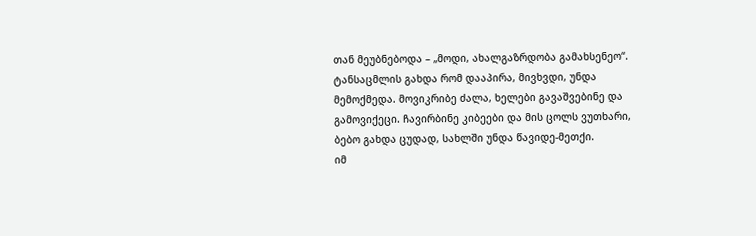თან მეუბნებოდა – „მოდი, ახალგაზრდობა გამახსენეო“.
ტანსაცმლის გახდა რომ დააპირა, მივხვდი, უნდა მემოქმედა. მოვიკრიბე ძალა, ხელები გავაშვებინე და გამოვიქეცი. ჩავირბინე კიბეები და მის ცოლს ვუთხარი, ბებო გახდა ცუდად, სახლში უნდა წავიდე-მეთქი.
იმ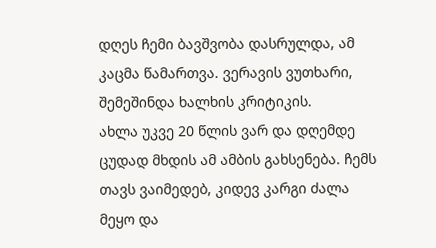დღეს ჩემი ბავშვობა დასრულდა, ამ კაცმა წამართვა. ვერავის ვუთხარი, შემეშინდა ხალხის კრიტიკის.
ახლა უკვე 20 წლის ვარ და დღემდე ცუდად მხდის ამ ამბის გახსენება. ჩემს თავს ვაიმედებ, კიდევ კარგი ძალა მეყო და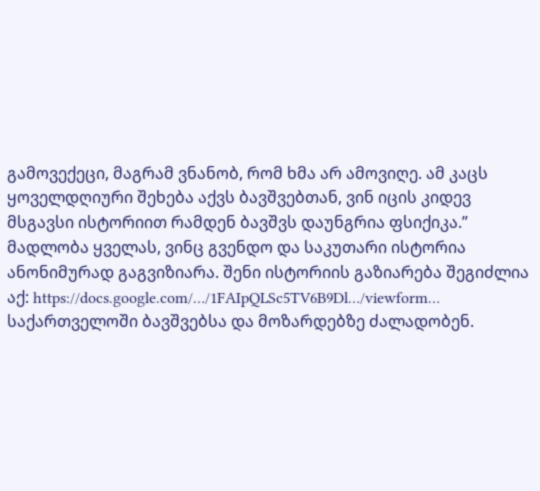გამოვექეცი, მაგრამ ვნანობ, რომ ხმა არ ამოვიღე. ამ კაცს ყოველდღიური შეხება აქვს ბავშვებთან, ვინ იცის კიდევ მსგავსი ისტორიით რამდენ ბავშვს დაუნგრია ფსიქიკა.”
მადლობა ყველას, ვინც გვენდო და საკუთარი ისტორია ანონიმურად გაგვიზიარა. შენი ისტორიის გაზიარება შეგიძლია აქ: https://docs.google.com/…/1FAIpQLSc5TV6B9Dl…/viewform…
საქართველოში ბავშვებსა და მოზარდებზე ძალადობენ.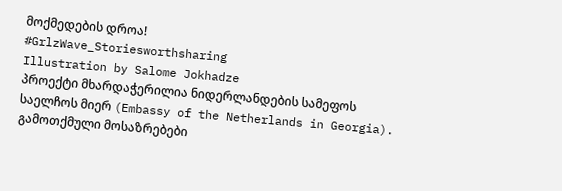მოქმედების დროა!
#GrlzWave_Storiesworthsharing
Illustration by Salome Jokhadze
პროექტი მხარდაჭერილია ნიდერლანდების სამეფოს საელჩოს მიერ (Embassy of the Netherlands in Georgia). გამოთქმული მოსაზრებები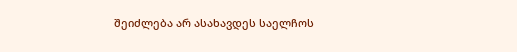შეიძლება არ ასახავდეს საელჩოს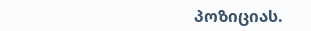პოზიციას.